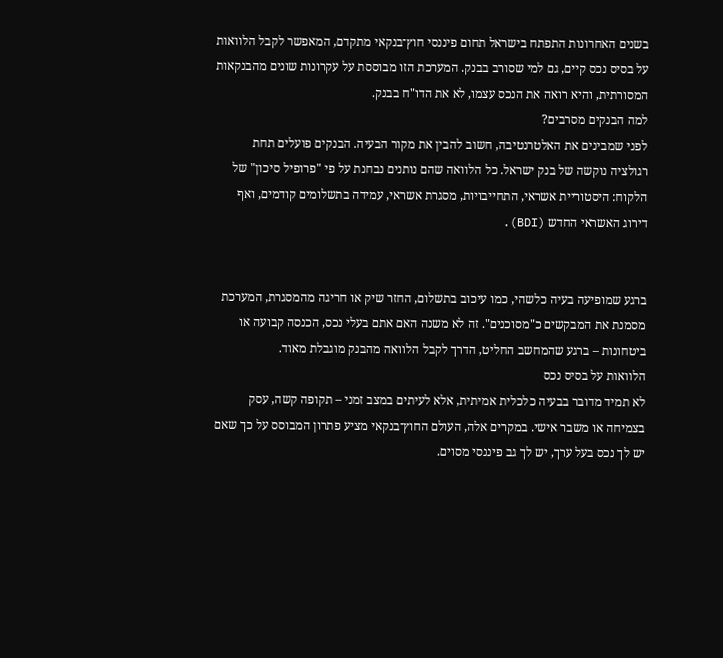בשנים האחרונות התפתח בישראל תחום פיננסי חוץ־בנקאי מתקדם, המאפשר לקבל הלוואות על בסיס נכס קיים, גם למי שסורב בבנק. המערכת הזו מבוססת על עקרונות שונים מהבנקאות המסורתית, והיא רואה את הנכס עצמו, לא את הדו"ח בבנק.
למה הבנקים מסרבים?
לפני שמבינים את האלטרנטיבה, חשוב להבין את מקור הבעיה. הבנקים פועלים תחת רגולציה נוקשה של בנק ישראל. כל הלוואה שהם נותנים נבחנת על פי "פרופיל סיכון" של הלקוח: היסטוריית אשראי, התחייבויות, מסגרת אשראי, עמידה בתשלומים קודמים, ואף דירוג האשראי החדש (BDI).


ברגע שמופיעה בעיה כלשהי, כמו עיכוב בתשלום, החזר שיק או חריגה מהמסגרת, המערכת מסמנת את המבקשים כ"מסוכנים". זה לא משנה האם אתם בעלי נכס, הכנסה קבועה או ביטחונות – ברגע שהמחשב החליט, הדרך לקבל הלוואה מהבנק מוגבלת מאוד.
הלוואות על בסיס נכס
לא תמיד מדובר בבעיה כלכלית אמיתית, אלא לעיתים במצב זמני – תקופה קשה, עסק בצמיחה או משבר אישי. במקרים אלה, העולם החוץ־בנקאי מציע פתרון המבוסס על כך שאם יש לך נכס בעל ערך, יש לך גב פיננסי מסוים.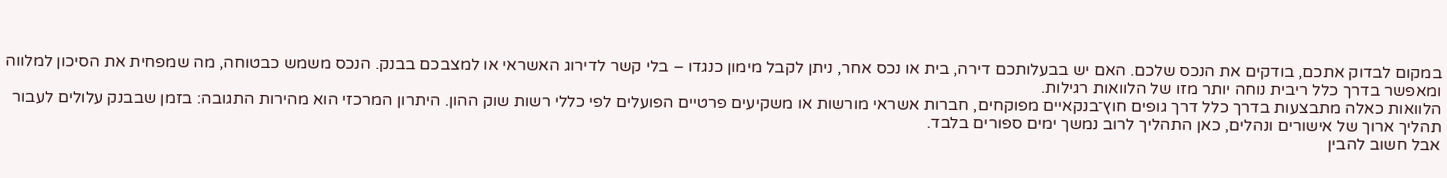במקום לבדוק אתכם, בודקים את הנכס שלכם. האם יש בבעלותכם דירה, בית או נכס אחר, ניתן לקבל מימון כנגדו – בלי קשר לדירוג האשראי או למצבכם בבנק. הנכס משמש כבטוחה, מה שמפחית את הסיכון למלווה ומאפשר בדרך כלל ריבית נוחה יותר מזו של הלוואות רגילות.
הלוואות כאלה מתבצעות בדרך כלל דרך גופים חוץ־בנקאיים מפוקחים, חברות אשראי מורשות או משקיעים פרטיים הפועלים לפי כללי רשות שוק ההון. היתרון המרכזי הוא מהירות התגובה: בזמן שבבנק עלולים לעבור תהליך ארוך של אישורים ונהלים, כאן התהליך לרוב נמשך ימים ספורים בלבד.
אבל חשוב להבין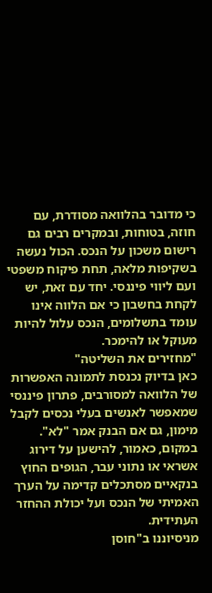כי מדובר בהלוואה מסודרת, עם חוזה, בטוחות, ובמקרים רבים גם רישום משכון על הנכס. הכול נעשה בשקיפות מלאה, תחת פיקוח משפטי ועם ליווי פיננסי. יחד עם זאת, יש לקחת בחשבון כי אם הלווה אינו עומד בתשלומים, הנכס עלול להיות מעוקל או להימכר.
"מחזירים את השליטה"
כאן בדיוק נכנסת לתמונה האפשרות של הלוואה למסורבים, פתרון פיננסי שמאפשר לאנשים בעלי נכסים לקבל מימון, גם אם הבנק אמר "לא". במקום, כאמור, להישען על דירוג אשראי או נתוני עבר, הגופים החוץ בנקאיים מסתכלים קדימה על הערך האמיתי של הנכס ועל יכולת ההחזר העתידית.
מניסיוננו ב"חוסן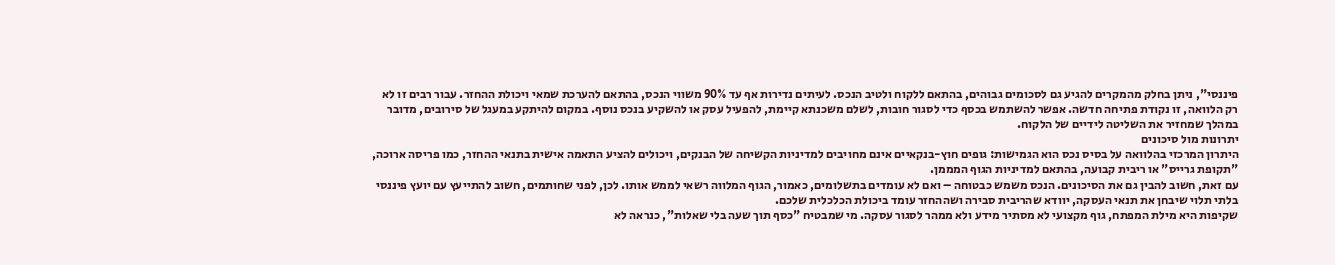פיננסי", ניתן בחלק מהמקרים להגיע גם לסכומים גבוהים, בהתאם ללקוח ולטיב הנכס. לעיתים נדירות אף עד 90% משווי הנכס, בהתאם להערכת שמאי ויכולת ההחזר. עבור רבים זו לא רק הלוואה, זו נקודת פתיחה חדשה. אפשר להשתמש בכסף כדי לסגור חובות, לשלם משכנתא קיימת, להפעיל עסק או להשקיע בנכס נוסף. במקום להיתקע במעגל של סירובים, מדובר במהלך שמחזיר את השליטה לידיים של הלקוח.
יתרונות מול סיכונים
היתרון המרכזי בהלוואה על בסיס נכס הוא הגמישות: גופים חוץ-בנקאיים אינם מחויבים למדיניות הקשיחה של הבנקים, ויכולים להציע התאמה אישית בתנאי ההחזר, כמו פריסה ארוכה, "תקופת גרייס" או ריבית קבועה, בהתאם למדיניות הגוף המממן.
עם זאת, חשוב להבין גם את הסיכונים. הנכס משמש כבטוחה – ואם לא עומדים בתשלומים, כאמור, הגוף המלווה רשאי לממש אותו. לכן, לפני שחותמים, חשוב להתייעץ עם יועץ פיננסי בלתי תלוי שיבחן את תנאי העסקה, יוודא שהריבית סבירה ושההחזר עומד ביכולת הכלכלית שלכם.
שקיפות היא מילת המפתח, גוף מקצועי לא מסתיר מידע ולא ממהר לסגור עסקה. מי שמבטיח "כסף תוך שעה בלי שאלות", כנראה לא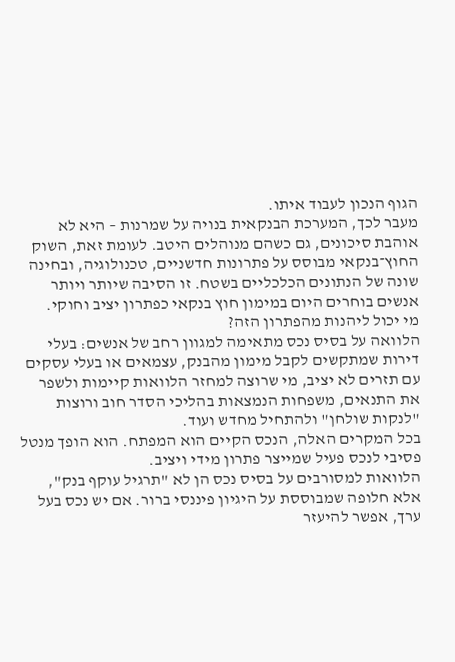הגוף הנכון לעבוד איתו.
מעבר לכך, המערכת הבנקאית בנויה על שמרנות – היא לא אוהבת סיכונים, גם כשהם מנוהלים היטב. לעומת זאת, השוק החוץ־בנקאי מבוסס על פתרונות חדשניים, טכנולוגיה, ובחינה שונה של הנתונים הכלכליים בשטח. זו הסיבה שיותר ויותר אנשים בוחרים היום במימון חוץ בנקאי כפתרון יציב וחוקי.
מי יכול ליהנות מהפתרון הזה?
הלוואה על בסיס נכס מתאימה למגוון רחב של אנשים: בעלי דירות שמתקשים לקבל מימון מהבנק, עצמאים או בעלי עסקים עם תזרים לא יציב, מי שרוצה למחזר הלוואות קיימות ולשפר את התנאים, משפחות הנמצאות בהליכי הסדר חוב ורוצות "לנקות שולחן" ולהתחיל מחדש ועוד.
בכל המקרים האלה, הנכס הקיים הוא המפתח. הוא הופך מנטל פסיבי לנכס פעיל שמייצר פתרון מידי ויציב.
הלוואות למסורבים על בסיס נכס הן לא "תרגיל עוקף בנק", אלא חלופה שמבוססת על היגיון פיננסי ברור. אם יש נכס בעל ערך, אפשר להיעזר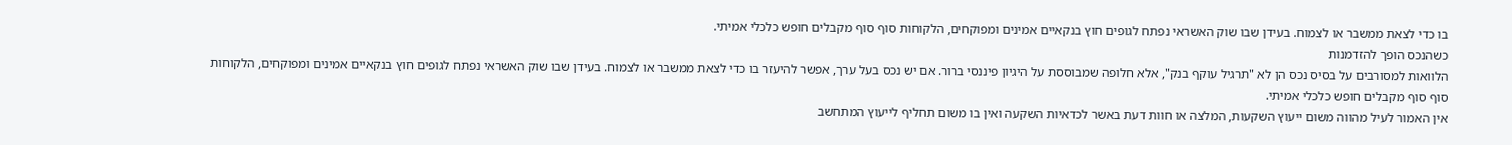בו כדי לצאת ממשבר או לצמוח. בעידן שבו שוק האשראי נפתח לגופים חוץ בנקאיים אמינים ומפוקחים, הלקוחות סוף סוף מקבלים חופש כלכלי אמיתי.
כשהנכס הופך להזדמנות
הלוואות למסורבים על בסיס נכס הן לא "תרגיל עוקף בנק", אלא חלופה שמבוססת על היגיון פיננסי ברור. אם יש נכס בעל ערך, אפשר להיעזר בו כדי לצאת ממשבר או לצמוח. בעידן שבו שוק האשראי נפתח לגופים חוץ בנקאיים אמינים ומפוקחים, הלקוחות סוף סוף מקבלים חופש כלכלי אמיתי.
אין האמור לעיל מהווה משום ייעוץ השקעות, המלצה או חוות דעת באשר לכדאיות השקעה ואין בו משום תחליף לייעוץ המתחשב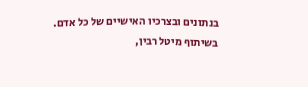בנתונים ובצרכיו האישיים של כל אדם.
בשיתוף מיטל רבין,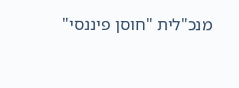מנכ"לית "חוסן פיננסי"